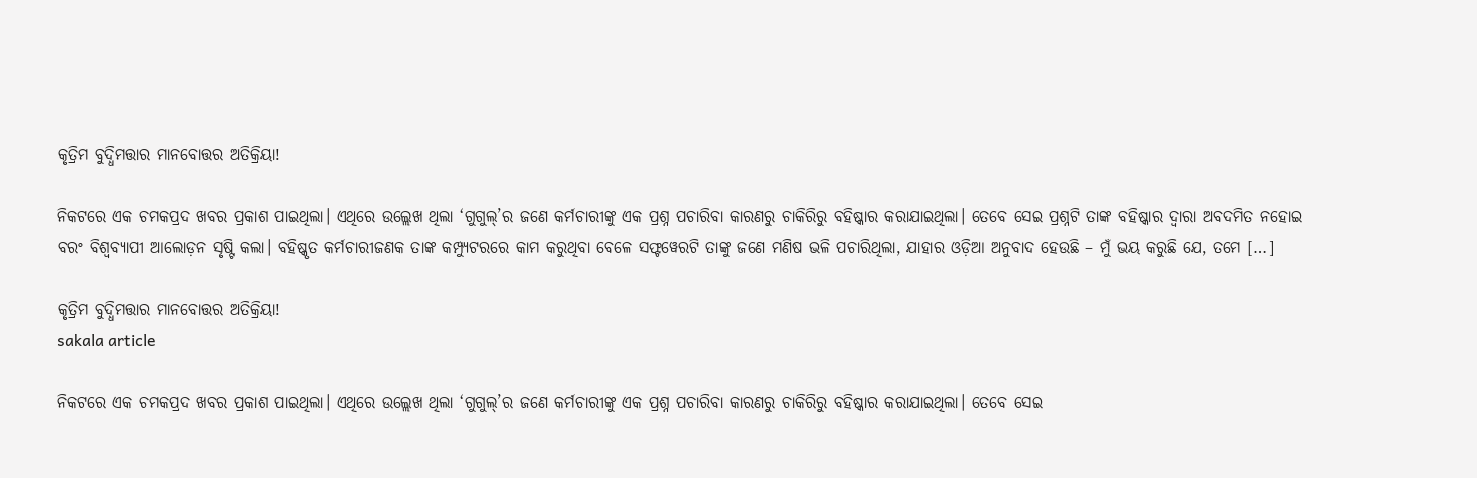କୃତ୍ରିମ ବୁଦ୍ଧିମତ୍ତାର ମାନବୋତ୍ତର ଅତିକ୍ରିୟା!

ନିକଟରେ ଏକ ଚମକପ୍ରଦ ଖବର ପ୍ରକାଶ ପାଇଥିଲା। ଏଥିରେ ଉଲ୍ଲେଖ ଥିଲା ‘ଗୁଗୁଲ୍‌‌’ର ଜଣେ କର୍ମଚାରୀଙ୍କୁ ଏକ ପ୍ରଶ୍ନ ପଚାରିବା କାରଣରୁ ଚାକିରିରୁ ବହିଷ୍କାର କରାଯାଇଥିଲା। ତେବେ ସେଇ ପ୍ରଶ୍ନଟି ତାଙ୍କ ବହିଷ୍କାର ଦ୍ୱାରା ଅବଦମିତ ନହୋଇ ବରଂ ବିଶ୍ୱବ୍ୟାପୀ ଆଲୋଡ଼ନ ସୃଷ୍ଟି କଲା। ବହିଷ୍କୃତ କର୍ମଚାରୀଜଣକ ତାଙ୍କ କମ୍ପ୍ୟୁଟରରେ କାମ କରୁଥିବା ବେଳେ ସଫ୍ଟୱେରଟି ତାଙ୍କୁ ଜଣେ ମଣିଷ ଭଳି ପଚାରିଥିଲା, ଯାହାର ଓଡ଼ିଆ ଅନୁବାଦ ହେଉଛି – ମୁଁ ଭୟ କରୁଛି ଯେ, ତମେ […]

କୃତ୍ରିମ ବୁଦ୍ଧିମତ୍ତାର ମାନବୋତ୍ତର ଅତିକ୍ରିୟା!
sakala article

ନିକଟରେ ଏକ ଚମକପ୍ରଦ ଖବର ପ୍ରକାଶ ପାଇଥିଲା। ଏଥିରେ ଉଲ୍ଲେଖ ଥିଲା ‘ଗୁଗୁଲ୍‌‌’ର ଜଣେ କର୍ମଚାରୀଙ୍କୁ ଏକ ପ୍ରଶ୍ନ ପଚାରିବା କାରଣରୁ ଚାକିରିରୁ ବହିଷ୍କାର କରାଯାଇଥିଲା। ତେବେ ସେଇ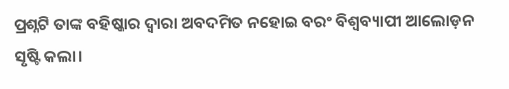ପ୍ରଶ୍ନଟି ତାଙ୍କ ବହିଷ୍କାର ଦ୍ୱାରା ଅବଦମିତ ନହୋଇ ବରଂ ବିଶ୍ୱବ୍ୟାପୀ ଆଲୋଡ଼ନ ସୃଷ୍ଟି କଲା।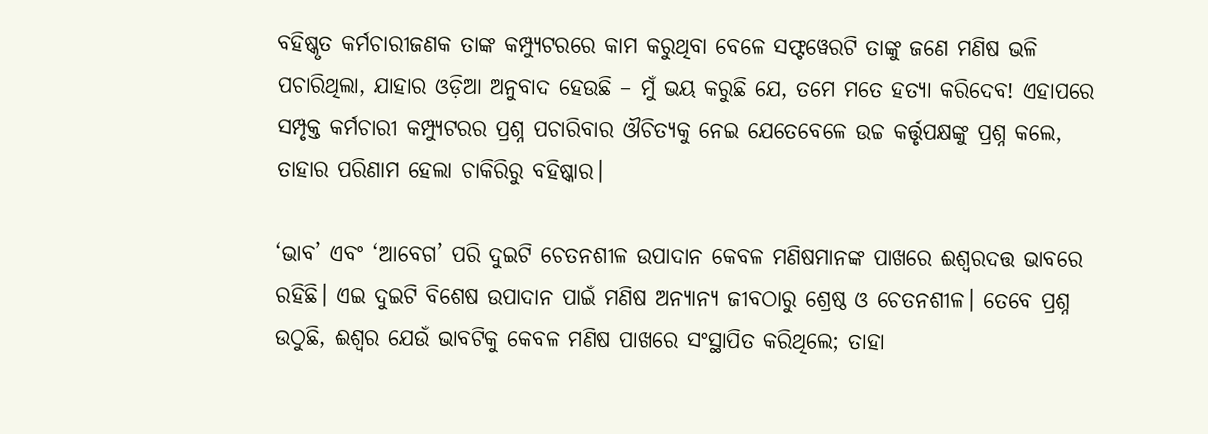ବହିଷ୍କୃତ କର୍ମଚାରୀଜଣକ ତାଙ୍କ କମ୍ପ୍ୟୁଟରରେ କାମ କରୁଥିବା ବେଳେ ସଫ୍ଟୱେରଟି ତାଙ୍କୁ ଜଣେ ମଣିଷ ଭଳି ପଚାରିଥିଲା, ଯାହାର ଓଡ଼ିଆ ଅନୁବାଦ ହେଉଛି – ମୁଁ ଭୟ କରୁଛି ଯେ, ତମେ ମତେ ହତ୍ୟା କରିଦେବ! ଏହାପରେ ସମ୍ପୃକ୍ତ କର୍ମଚାରୀ କମ୍ପ୍ୟୁଟରର ପ୍ରଶ୍ନ ପଚାରିବାର ଔଚିତ୍ୟକୁ ନେଇ ଯେତେବେଳେ ଉଚ୍ଚ କର୍ତ୍ତୃପକ୍ଷଙ୍କୁ ପ୍ରଶ୍ନ କଲେ, ତାହାର ପରିଣାମ ହେଲା ଚାକିରିରୁ ବହିଷ୍କାର।

‘ଭାବ’ ଏବଂ ‘ଆବେଗ’ ପରି ଦୁଇଟି ଚେତନଶୀଳ ଉପାଦାନ କେବଳ ମଣିଷମାନଙ୍କ ପାଖରେ ଈଶ୍ୱରଦତ୍ତ ଭାବରେ ରହିଛି। ଏଇ ଦୁଇଟି ବିଶେଷ ଉପାଦାନ ପାଇଁ ମଣିଷ ଅନ୍ୟାନ୍ୟ ଜୀବଠାରୁ ଶ୍ରେଷ୍ଠ ଓ ଚେତନଶୀଳ। ତେବେ ପ୍ରଶ୍ନ ଉଠୁଛି, ଈଶ୍ୱର ଯେଉଁ ଭାବଟିକୁ କେବଳ ମଣିଷ ପାଖରେ ସଂସ୍ଥାପିତ କରିଥିଲେ; ତାହା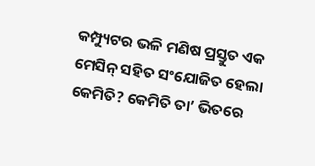କମ୍ପ୍ୟୁଟର ଭଳି ମଣିଷ ପ୍ରସ୍ତୁତ ଏକ ମେସିନ୍‌‌ ସହିତ ସଂଯୋଜିତ ହେଲା କେମିତି? କେମିତି ତା’ ଭିତରେ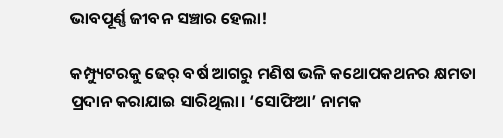ଭାବପୂର୍ଣ୍ଣ ଜୀବନ ସଞ୍ଚାର ହେଲା!

କମ୍ପ୍ୟୁଟରକୁ ଢେର୍‌‌ ବର୍ଷ ଆଗରୁ ମଣିଷ ଭଳି କଥୋପକଥନର କ୍ଷମତା ପ୍ରଦାନ କରାଯାଇ ସାରିଥିଲା। ‘ସୋଫିଆ’ ନାମକ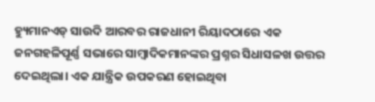ହ୍ୟୁମାନଏଡ୍‌‌ ସାଉଦି ଆରବର ରାଜଧାନୀ ରିୟାଦଠାରେ ଏକ ଜନଗହଳିପୂର୍ଣ୍ଣ ସଭାରେ ସାମ୍ବାଦିକମାନଙ୍କର ପ୍ରଶ୍ନର ସିଧାସଳଖ ଉତ୍ତର ଦେଇଥିଲା। ଏକ ଯାନ୍ତ୍ରିକ ଉପକରଣ ହୋଇଥିବା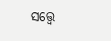ସତ୍ତ୍ବେ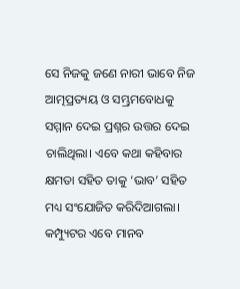ସେ ନିଜକୁ ଜଣେ ନାରୀ ଭାବେ ନିଜ ଆତ୍ମପ୍ରତ୍ୟୟ ଓ ସମ୍ଭ୍ରମବୋଧକୁ ସମ୍ମାନ ଦେଇ ପ୍ରଶ୍ନର ଉତ୍ତର ଦେଇ ଚାଲିଥିଲା। ଏବେ କଥା କହିବାର କ୍ଷମତା ସହିତ ତାକୁ ‘ଭାବ’ ସହିତ ମଧ୍ୟ ସଂଯୋଜିତ କରିଦିଆଗଲା। କମ୍ପ୍ୟୁଟର ଏବେ ମାନବ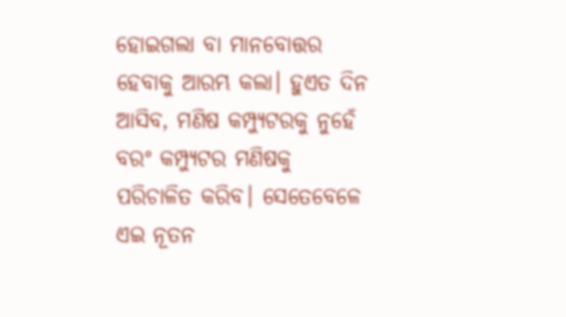ହୋଇଗଲା ବା ମାନବୋତ୍ତର ହେବାକୁ ଆରମ୍ଭ କଲା। ହୁଏତ ଦିନ ଆସିବ, ମଣିଷ କମ୍ପ୍ୟୁଟରକୁ ନୁହେଁ ବରଂ କମ୍ପ୍ୟୁଟର ମଣିଷକୁ ପରିଚାଳିତ କରିବ। ସେତେବେଳେ ଏଇ ନୂତନ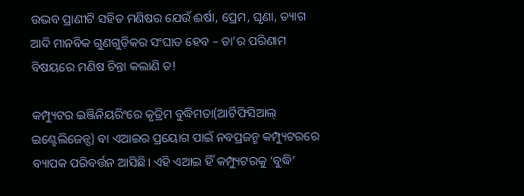ଉଦ୍ଭବ ପ୍ରାଣୀଟି ସହିତ ମଣିଷର ଯେଉଁ ଈର୍ଷା, ପ୍ରେମ, ଘୃଣା, ତ୍ୟାଗ ଆଦି ମାନବିକ ଗୁଣଗୁଡ଼ିକର ସଂଘାତ ହେବ – ତା’ର ପରିଣାମ ବିଷୟରେ ମଣିଷ ଚିନ୍ତା କଲାଣି ତ!

କମ୍ପ୍ୟୁଟର ଇଞ୍ଜିନିୟରିଂରେ କୃତ୍ରିମ ବୁଦ୍ଧିମତା(ଆର୍ଟିଫିସିଆଲ୍‌‌ ଇଣ୍ଟେଲିଜେନ୍ସ) ବା ଏଆଇର ପ୍ରୟୋଗ ପାଇଁ ନବପ୍ରଜନ୍ମ କମ୍ପ୍ୟୁଟରରେ ବ୍ୟାପକ ପରିବର୍ତ୍ତନ ଆସିଛି। ଏହି ଏଆଇ ହିଁ କମ୍ପ୍ୟୁଟରକୁ ‘ବୁଦ୍ଧି’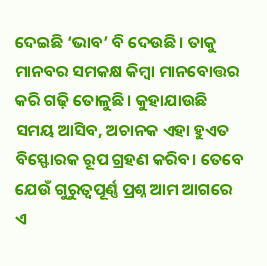ଦେଇଛି ‘ଭାବ’ ବି ଦେଉଛି। ତାକୁ ମାନବର ସମକକ୍ଷ କିମ୍ବା ମାନବୋତ୍ତର କରି ଗଢ଼ି ତୋଳୁଛି। କୁହାଯାଉଛି ସମୟ ଆସିବ, ଅଚାନକ ଏହା ହୁଏତ ବିସ୍ଫୋରକ ରୂପ ଗ୍ରହଣ କରିବ। ତେବେ ଯେଉଁ ଗୁରୁତ୍ୱପୂର୍ଣ୍ଣ ପ୍ରଶ୍ନ ଆମ ଆଗରେ ଏ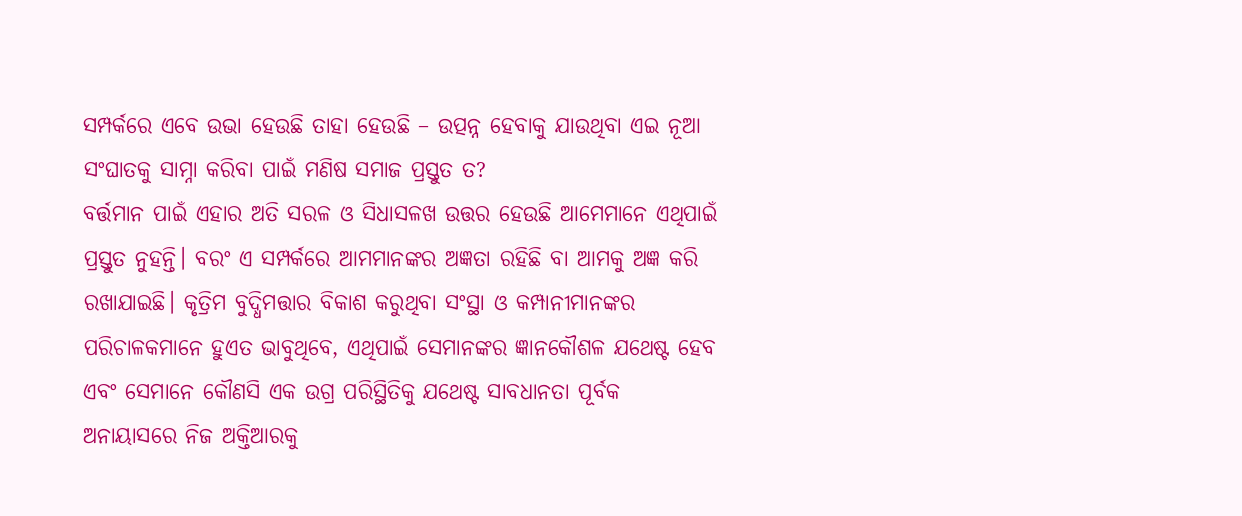ସମ୍ପର୍କରେ ଏବେ ଉଭା ହେଉଛି ତାହା ହେଉଛି – ଉତ୍ପନ୍ନ ହେବାକୁ ଯାଉଥିବା ଏଇ ନୂଆ ସଂଘାତକୁ ସାମ୍ନା କରିବା ପାଇଁ ମଣିଷ ସମାଜ ପ୍ରସ୍ତୁତ ତ?
ବର୍ତ୍ତମାନ ପାଇଁ ଏହାର ଅତି ସରଳ ଓ ସିଧାସଳଖ ଉତ୍ତର ହେଉଛି ଆମେମାନେ ଏଥିପାଇଁ ପ୍ରସ୍ତୁତ ନୁହନ୍ତି। ବରଂ ଏ ସମ୍ପର୍କରେ ଆମମାନଙ୍କର ଅଜ୍ଞତା ରହିଛି ବା ଆମକୁ ଅଜ୍ଞ କରି ରଖାଯାଇଛି। କୃତ୍ରିମ ବୁଦ୍ଧିମତ୍ତାର ବିକାଶ କରୁଥିବା ସଂସ୍ଥା ଓ କମ୍ପାନୀମାନଙ୍କର ପରିଚାଳକମାନେ ହୁଏତ ଭାବୁଥିବେ, ଏଥିପାଇଁ ସେମାନଙ୍କର ଜ୍ଞାନକୌଶଳ ଯଥେଷ୍ଟ ହେବ ଏବଂ ସେମାନେ କୌଣସି ଏକ ଉଗ୍ର ପରିସ୍ଥିତିକୁ ଯଥେଷ୍ଟ ସାବଧାନତା ପୂର୍ବକ ଅନାୟାସରେ ନିଜ ଅକ୍ତିଆରକୁ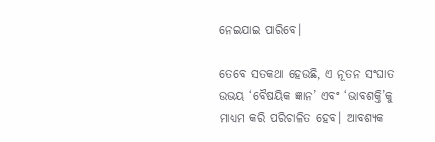ନେଇଯାଇ ପାରିବେ।

ତେବେ ସତକଥା ହେଉଛି, ଏ ନୂତନ ସଂଘାତ ଉଭୟ ‘ବୈଷୟିକ ଜ୍ଞାନ’ ଏବଂ ‘ଭାବଶକ୍ତି’କୁ ମାଧ୍ୟମ କରି ପରିଚାଳିତ ହେବ। ଆବଶ୍ୟକ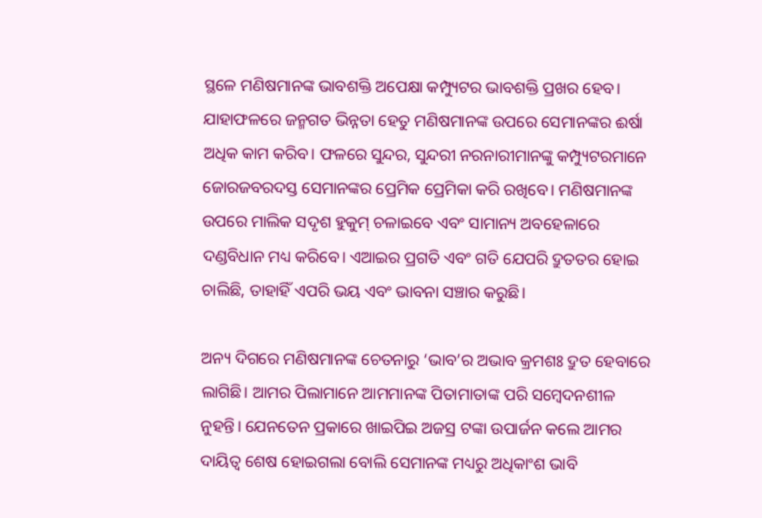ସ୍ଥଳେ ମଣିଷମାନଙ୍କ ଭାବଶକ୍ତି ଅପେକ୍ଷା କମ୍ପ୍ୟୁଟର ଭାବଶକ୍ତି ପ୍ରଖର ହେବ। ଯାହାଫଳରେ ଜନ୍ମଗତ ଭିନ୍ନତା ହେତୁ ମଣିଷମାନଙ୍କ ଉପରେ ସେମାନଙ୍କର ଈର୍ଷା ଅଧିକ କାମ କରିବ। ଫଳରେ ସୁନ୍ଦର, ସୁନ୍ଦରୀ ନରନାରୀମାନଙ୍କୁ କମ୍ପ୍ୟୁଟରମାନେ ଜୋରଜବରଦସ୍ତ ସେମାନଙ୍କର ପ୍ରେମିକ ପ୍ରେମିକା କରି ରଖିବେ। ମଣିଷମାନଙ୍କ ଉପରେ ମାଲିକ ସଦୃଶ ହୁକୁମ୍‌‌ ଚଳାଇବେ ଏବଂ ସାମାନ୍ୟ ଅବହେଳାରେ ଦଣ୍ଡବିଧାନ ମଧ୍ୟ କରିବେ। ଏଆଇର ପ୍ରଗତି ଏବଂ ଗତି ଯେପରି ଦ୍ରୁତତର ହୋଇ ଚାଲିଛି, ତାହାହିଁ ଏପରି ଭୟ ଏବଂ ଭାବନା ସଞ୍ଚାର କରୁଛି।

ଅନ୍ୟ ଦିଗରେ ମଣିଷମାନଙ୍କ ଚେତନାରୁ ‘ଭାବ’ର ଅଭାବ କ୍ରମଶଃ ଦ୍ରୁତ ହେବାରେ ଲାଗିଛି। ଆମର ପିଲାମାନେ ଆମମାନଙ୍କ ପିତାମାତାଙ୍କ ପରି ସମ୍ବେଦନଶୀଳ ନୁହନ୍ତି। ଯେନତେନ ପ୍ରକାରେ ଖାଇପିଇ ଅଜସ୍ର ଟଙ୍କା ଉପାର୍ଜନ କଲେ ଆମର ଦାୟିତ୍ୱ ଶେଷ ହୋଇଗଲା ବୋଲି ସେମାନଙ୍କ ମଧ୍ୟରୁ ଅଧିକାଂଶ ଭାବି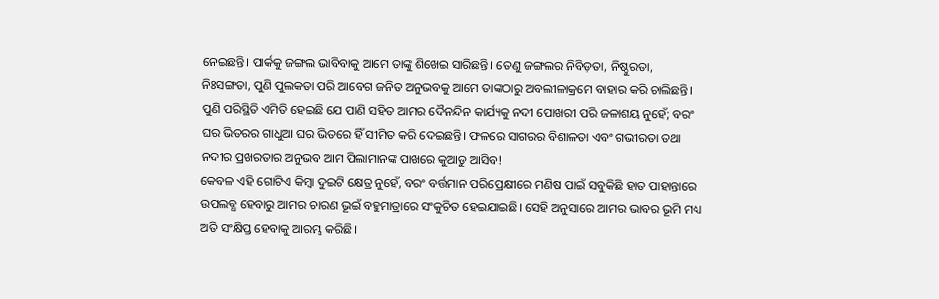ନେଇଛନ୍ତି। ପାର୍କକୁ ଜଙ୍ଗଲ ଭାବିବାକୁ ଆମେ ତାଙ୍କୁ ଶିଖେଇ ସାରିଛନ୍ତି। ତେଣୁ ଜଙ୍ଗଲର ନିବିଡ଼ତା, ନିଷ୍ଠୁରତା, ନିଃସଙ୍ଗତା, ପୁଣି ପୁଲକତା ପରି ଆବେଗ ଜନିତ ଅନୁଭବକୁ ଆମେ ତାଙ୍କଠାରୁ ଅବଲୀଳାକ୍ରମେ ବାହାର କରି ଚାଲିଛନ୍ତି। ପୁଣି ପରିସ୍ଥିତି ଏମିତି ହେଇଛି ଯେ ପାଣି ସହିତ ଆମର ଦୈନନ୍ଦିନ କାର୍ଯ୍ୟକୁ ନଦୀ ପୋଖରୀ ପରି ଜଳାଶୟ ନୁହେଁ; ବରଂ ଘର ଭିତରର ଗାଧୁଆ ଘର ଭିତରେ ହିଁ ସୀମିତ କରି ଦେଇଛନ୍ତି। ଫଳରେ ସାଗରର ବିଶାଳତା ଏବଂ ଗଭୀରତା ତଥା ନଦୀର ପ୍ରଖରତାର ଅନୁଭବ ଆମ ପିଲାମାନଙ୍କ ପାଖରେ କୁଆଡୁ ଆସିବ!
କେବଳ ଏହି ଗୋଟିଏ କିମ୍ବା ଦୁଇଟି କ୍ଷେତ୍ର ନୁହେଁ, ବରଂ ବର୍ତ୍ତମାନ ପରିପ୍ରେକ୍ଷୀରେ ମଣିଷ ପାଇଁ ସବୁକିଛି ହାତ ପାହାନ୍ତାରେ ଉପଲବ୍ଧ ହେବାରୁ ଆମର ଚାରଣ ଭୂଇଁ ବହୁମାତ୍ରାରେ ସଂକୁଚିତ ହେଇଯାଇଛି। ସେହି ଅନୁସାରେ ଆମର ଭାବର ଭୂମି ମଧ୍ୟ ଅତି ସଂକ୍ଷିପ୍ତ ହେବାକୁ ଆରମ୍ଭ କରିଛି।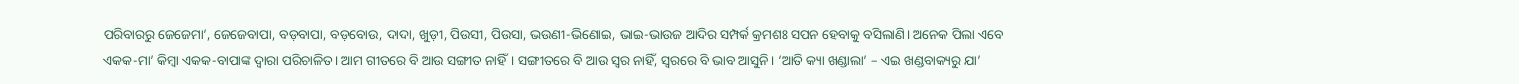ପରିବାରରୁ ଜେଜେମା’, ଜେଜେବାପା, ବଡ଼ବାପା, ବଡ଼ବୋଉ, ଦାଦା, ଖୁଡ଼ୀ, ପିଉସୀ, ପିଉସା, ଭଉଣୀ-ଭିଣୋଇ, ଭାଇ-ଭାଉଜ ଆଦିର ସମ୍ପର୍କ କ୍ରମଶଃ ସପନ ହେବାକୁ ବସିଲାଣି। ଅନେକ ପିଲା ଏବେ ଏକକ-ମା’ କିମ୍ବା ଏକକ-ବାପାଙ୍କ ଦ୍ୱାରା ପରିଚାଳିତ। ଆମ ଗୀତରେ ବି ଆଉ ସଙ୍ଗୀତ ନାହିଁ। ସଙ୍ଗୀତରେ ବି ଆଉ ସ୍ୱର ନାହିଁ, ସ୍ୱରରେ ବି ଭାବ ଆସୁନି। ‘ଆତି କ୍ୟା ଖଣ୍ଡାଲା’ – ଏଇ ଖଣ୍ଡବାକ୍ୟରୁ ଯା’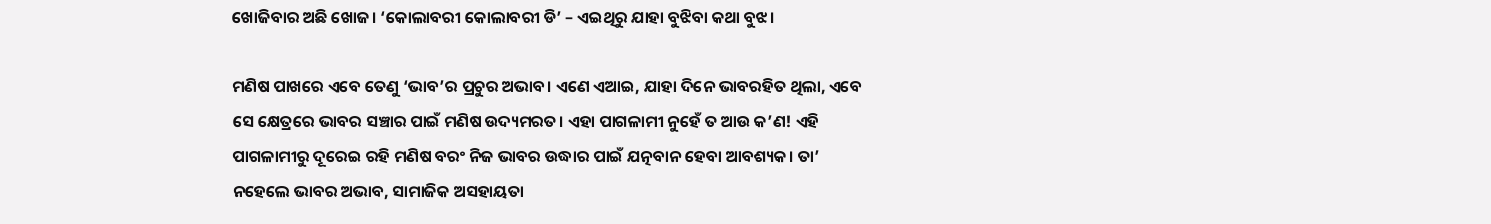ଖୋଜିବାର ଅଛି ଖୋଜ। ‘କୋଲାବରୀ କୋଲାବରୀ ଡି’ – ଏଇଥିରୁ ଯାହା ବୁଝିବା କଥା ବୁଝ।

ମଣିଷ ପାଖରେ ଏବେ ତେଣୁ ‘ଭାବ’ର ପ୍ରଚୁର ଅଭାବ। ଏଣେ ଏଆଇ, ଯାହା ଦିନେ ଭାବରହିତ ଥିଲା, ଏବେ ସେ କ୍ଷେତ୍ରରେ ଭାବର ସଞ୍ଚାର ପାଇଁ ମଣିଷ ଉଦ୍ୟମରତ। ଏହା ପାଗଳାମୀ ନୁହେଁ ତ ଆଉ କ’ଣ! ଏହି ପାଗଳାମୀରୁ ଦୂରେଇ ରହି ମଣିଷ ବରଂ ନିଜ ଭାବର ଉଦ୍ଧାର ପାଇଁ ଯତ୍ନବାନ ହେବା ଆବଶ୍ୟକ। ତା’ ନହେଲେ ଭାବର ଅଭାବ, ସାମାଜିକ ଅସହାୟତା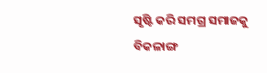ସୃଷ୍ଟି କରି ସମଗ୍ର ସମାଜକୁ ବିକଳାଙ୍ଗ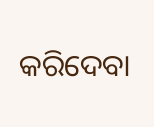କରିଦେବା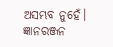ଅସମ୍ଭବ ନୁହେଁ। ଜ୍ଞାନରଞ୍ଜନ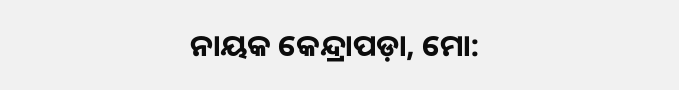ନାୟକ କେନ୍ଦ୍ରାପଡ଼ା, ମୋ: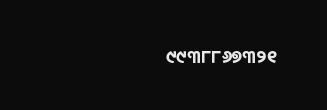୯୯୩୮୮୬୭୩୨୧